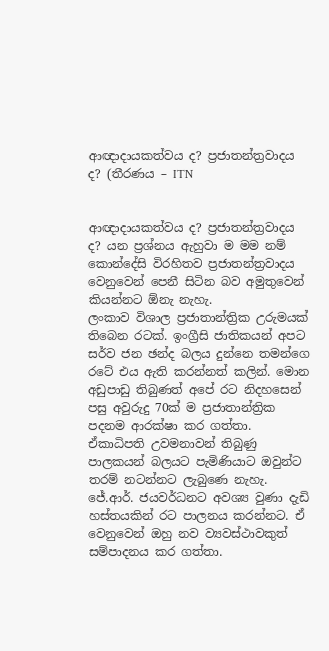ආඥාදායකත්වය ද? ප්‍රජාතන්ත්‍රවාදය ද? (තීරණය – ITN


ආඥාදායකත්වය ද? ප්‍රජාතන්ත්‍රවාදය ද? යන ප්‍රශ්නය ඇහුවා ම මම නම් කොන්දේසි විරහිතව ප්‍රජාතන්ත්‍රවාදය වෙනුවෙන් පෙනී සිටින බව අමුතුවෙන් කියන්නට ඕනැ නැහැ.
ලංකාව විශාල ප්‍රජාතාන්ත්‍රික උරුමයක් තිබෙන රටක්. ඉංග්‍රීසි ජාතිකයන් අපට සර්ව ජන ඡන්ද බලය දුන්නෙ තමන්ගෙ රටේ එය ඇති කරන්නත් කලින්. මොන අඩුපාඩු තිබුණත් අපේ රට නිදහසෙන් පසු අවුරුදු 70ක් ම ප්‍රජාතාන්ත්‍රික පදනම ආරක්ෂා කර ගත්තා. ඒකාධිපති උවමනාවන් තිබුණු පාලකයන් බලයට පැමිණියාට ඔවුන්ට තරම් නටන්නට ලැබුණෙ නැහැ.
ජේ.ආර්. ජයවර්ධනට අවශ්‍ය වුණා දැඩි හස්තයකින් රට පාලනය කරන්නට. ඒ වෙනුවෙන් ඔහු නව ව්‍යවස්ථාවකුත් සම්පාදනය කර ගත්තා.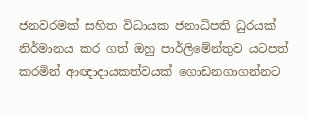ජනවරමක් සහිත විධායක ජනාධිපති ධුරයක් නිර්මානය කර ගත් ඔහු පාර්ලිමේන්තුව යටපත් කරමින් ආඥාදායකත්වයක් ගොඩනගාගන්නට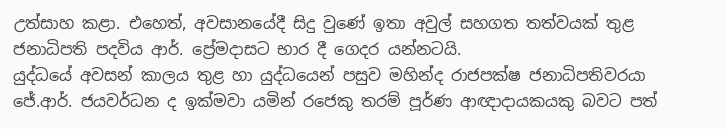උත්සාහ කළා. එහෙත්, අවසානයේදී සිදු වුණේ ඉතා අවුල් සහගත තත්වයක් තුළ ජනාධිපති පදවිය ආර්. ප්‍රේමදාසට භාර දී ගෙදර යන්නටයි.
යුද්ධයේ අවසන් කාලය තුළ හා යුද්ධයෙන් පසුව මහින්ද රාජපක්ෂ ජනාධිපතිවරයා ජේ.ආර්. ජයවර්ධන ද ඉක්මවා යමින් රජෙකු තරම් පූර්ණ ආඥාදායකයකු බවට පත්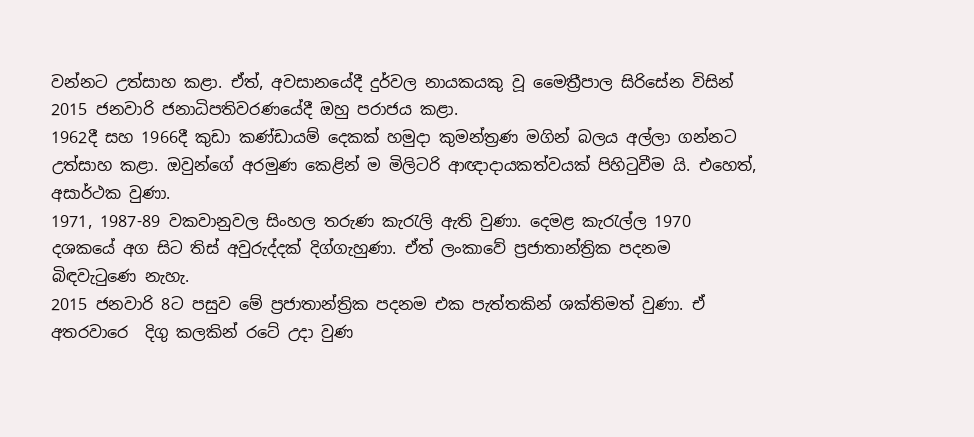වන්නට උත්සාහ කළා. ඒත්, අවසානයේදී දුර්වල නායකයකු වූ මෛත්‍රීපාල සිරිසේන විසින් 2015 ජනවාරි ජනාධිපතිවරණයේදී ඔහු පරාජය කළා.
1962දී සහ 1966දී කුඩා කණ්ඩායම් දෙකක් හමුදා කුමන්ත්‍රණ මගින් බලය අල්ලා ගන්නට උත්සාහ කළා. ඔවුන්ගේ අරමුණ කෙළින් ම මිලිටරි ආඥාදායකත්වයක් පිහිටුවීම යි. එහෙත්, අසාර්ථක වුණා.
1971, 1987-89 වකවානුවල සිංහල තරුණ කැරැලි ඇති වුණා. දෙමළ කැරැල්ල 1970 දශකයේ අග සිට තිස් අවුරුද්දක් දිග්ගැහුණා. ඒත් ලංකාවේ ප්‍රජාතාන්ත්‍රික පදනම බිඳවැටුණෙ නැහැ.
2015 ජනවාරි 8ට පසුව මේ ප්‍රජාතාන්ත්‍රික පදනම එක පැත්තකින් ශක්තිමත් වුණා. ඒ අතරවාරෙ  දිගු කලකින් රටේ උදා වුණ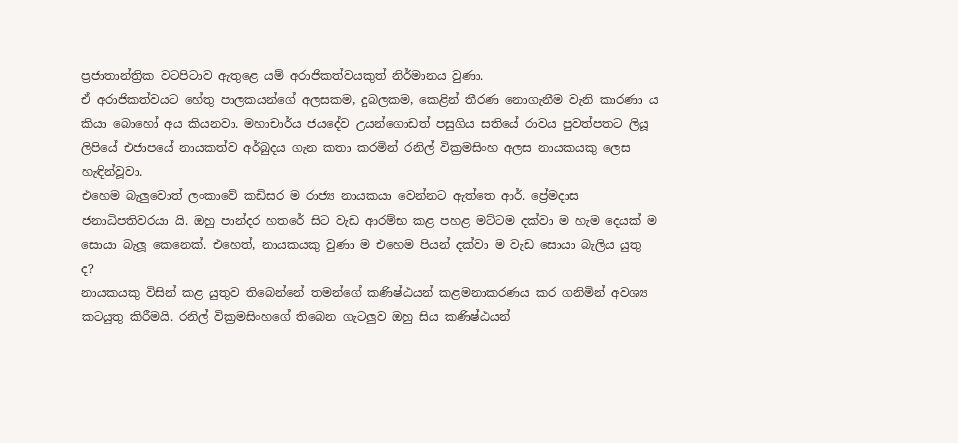ප්‍රජාතාන්ත්‍රික වටපිටාව ඇතුළෙ යම් අරාජිකත්වයකුත් නිර්මානය වුණා.
ඒ අරාජිකත්වයට හේතු පාලකයන්ගේ අලසකම, දුබලකම, කෙළින් තීරණ නොගැනීම වැනි කාරණා ය කියා බොහෝ අය කියනවා. මහාචාර්ය ජයදේව උයන්ගොඩත් පසුගිය සතියේ රාවය පුවත්පතට ලියූ ලිපියේ එජාපයේ නායකත්ව අර්බුදය ගැන කතා කරමින් රනිල් වික්‍රමසිංහ අලස නායකයකු ලෙස හැඳින්වූවා.
එහෙම බැලුවොත් ලංකාවේ කඩිසර ම රාජ්‍ය නායකයා වෙන්නට ඇත්තෙ ආර්. ප්‍රේමදාස ජනාධිපතිවරයා යි. ඔහු පාන්දර හතරේ සිට වැඩ ආරම්භ කළ පහළ මට්ටම දක්වා ම හැම දෙයක් ම සොයා බැලූ කෙනෙක්. එහෙත්, නායකයකු වුණා ම එහෙම පියන් දක්වා ම වැඩ සොයා බැලිය යුතු ද?
නායකයකු විසින් කළ යුතුව තිබෙන්නේ තමන්ගේ කණිෂ්ඨයන් කළමනාකරණය කර ගනිමින් අවශ්‍ය කටයුතු කිරීමයි. රනිල් වික්‍රමසිංහගේ තිබෙන ගැටලුව ඔහු සිය කණිෂ්ඨයන්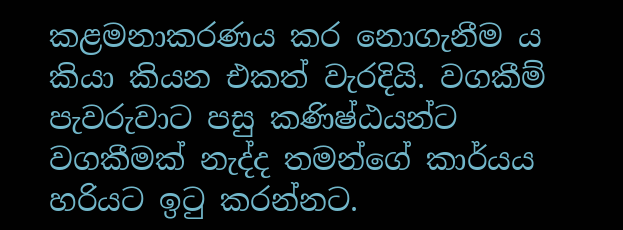කළමනාකරණය කර නොගැනීම ය කියා කියන එකත් වැරදියි. වගකීම් පැවරුවාට පසු කණිෂ්ඨයන්ට වගකීමක් නැද්ද තමන්ගේ කාර්යය හරියට ඉටු කරන්නට.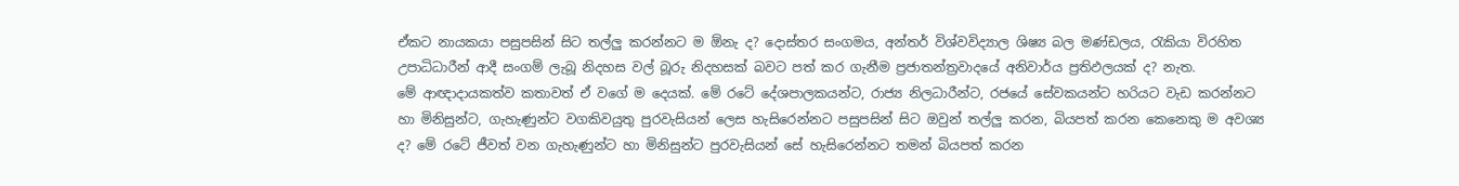ඒකට නායකයා පසුපසින් සිට තල්ලු කරන්නට ම ඕනැ ද? දොස්තර සංගමය, අන්තර් විශ්වවිද්‍යාල ශිෂ්‍ය බල මණ්ඩලය, රැකියා විරහිත උපාධිධාරීන් ආදී සංගම් ලැබූ නිදහස වල් බූරු නිදහසක් බවට පත් කර ගැනීම ප්‍රජාතන්ත්‍රවාදයේ අනිවාර්ය ප්‍රතිඵලයක් ද? නැත.
මේ ආඥාදායකත්ව කතාවත් ඒ වගේ ම දෙයක්. මේ රටේ දේශපාලකයන්ට, රාජ්‍ය නිලධාරීන්ට, රජයේ සේවකයන්ට හරියට වැඩ කරන්නට හා මිනිසුන්ට, ගැහැණුන්ට වගකිවයුතු පුරවැසියන් ලෙස හැසිරෙන්නට පසුපසින් සිට ඔවුන් තල්ලු කරන, බියපත් කරන කෙනෙකු ම අවශ්‍ය ද? මේ රටේ ජීවත් වන ගැහැණුන්ට හා මිනිසුන්ට පුරවැසියන් සේ හැසිරෙන්නට තමන් බියපත් කරන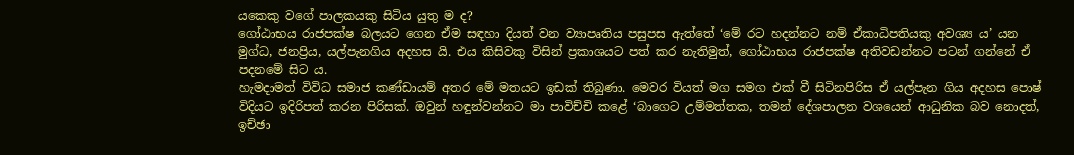යකෙකු වගේ පාලකයකු සිටිය යුතු ම ද?
ගෝඨාභය රාජපක්ෂ බලයට ගෙන ඒම සඳහා දියත් වන ව්‍යාපෘතිය පසුපස ඇත්තේ ‘මේ රට හදන්නට නම් ඒකාධිපතියකු අවශ්‍ය ය’ යන මුග්ධ, ජනප්‍රිය, යල්පැනගිය අදහස යි. එය කිසිවකු විසින් ප්‍රකාශයට පත් කර නැතිමුත්, ගෝඨාභය රාජපක්ෂ අතිවඩන්නට පටන් ගන්නේ ඒ පදනමේ සිට ය.
හැමදාමත් විවිධ සමාජ කණ්ඩායම් අතර මේ මතයට ඉඩක් තිබුණා. මෙවර වියත් මග සමග එක් වී සිටිනපිරිස ඒ යල්පැන ගිය අදහස පොෂ් විදියට ඉදිරිපත් කරන පිරිසක්. ඔවුන් හඳුන්වන්නට මා පාවිච්චි කළේ ‘බාගෙට උම්මත්තක, තමන් දේශපාලන වශයෙන් ආධුනික බව නොදත්, ඉච්ඡා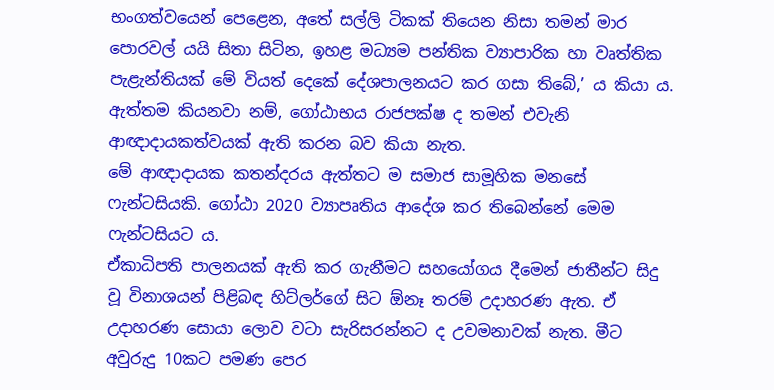භංගත්වයෙන් පෙළෙන, අතේ සල්ලි ටිකක් තියෙන නිසා තමන් මාර පොරවල් යයි සිතා සිටින, ඉහළ මධ්‍යම පන්තික ව්‍යාපාරික හා වෘත්තික පැළැන්තියක් මේ වියත් දෙකේ දේශපාලනයට කර ගසා තිබේ,’ ය කියා ය.
ඇත්තම කියනවා නම්, ගෝඨාභය රාජපක්ෂ ද තමන් එවැනි ආඥාදායකත්වයක් ඇති කරන බව කියා නැත.
මේ ආඥාදායක කතන්දරය ඇත්තට ම සමාජ සාමූහික මනසේ ෆැන්ටසියකි. ගෝඨා 2020 ව්‍යාපෘතිය ආදේශ කර තිබෙන්නේ මෙම ෆැන්ටසියට ය.
ඒකාධිපති පාලනයක් ඇති කර ගැනීමට සහයෝගය දීමෙන් ජාතීන්ට සිදු වූ විනාශයන් පිළිබඳ හිට්ලර්ගේ සිට ඕනෑ තරම් උදාහරණ ඇත. ඒ උදාහරණ සොයා ලොව වටා සැරිසරන්නට ද උවමනාවක් නැත. මීට අවුරුදු 10කට පමණ පෙර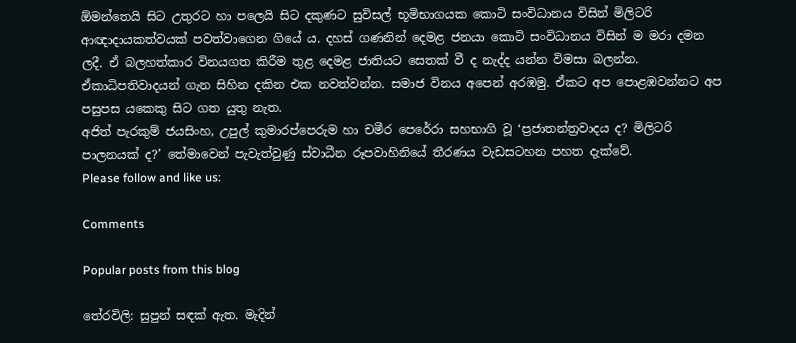ඕමන්තෙයි සිට උතුරට හා පලෙයි සිට දකුණට සුවිසල් භූමිභාගයක කොටි සංවිධානය විසින් මිලිටරි ආඥාදායකත්වයක් පවත්වාගෙන ගියේ ය. දහස් ගණනින් දෙමළ ජනයා කොටි සංවිධානය විසින් ම මරා දමන ලදී. ඒ බලහත්කාර විනයගත කිරීම තුළ දෙමළ ජාතියට සෙතක් වී ද නැද්ද යන්න විමසා බලන්න.
ඒකාධිපතිවාදයන් ගැන සිහින දකින එක නවත්වන්න. සමාජ විනය අපෙන් අරඹමු. ඒකට අප පොළඹවන්නට අප පසුපස යකෙකු සිට ගත යුතු නැත.
අජිත් පැරකුම් ජයසිංහ, උපුල් කුමාරප්පෙරුම හා චමීර පෙරේරා සහභාගි වූ ‘ප්‍රජාතන්ත්‍රවාදය ද? මිලිටරි පාලනයක් ද?’ තේමාවෙන් පැවැත්වුණු ස්වාධීන රූපවාහිනියේ තීරණය වැඩසටහන පහත දැක්වේ.
Please follow and like us:

Comments

Popular posts from this blog

තේරවිලි: සුපුන් සඳක් ඇත. මැදින්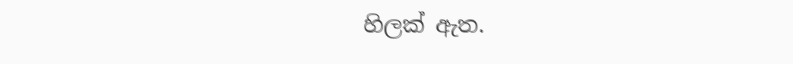හිලක් ඇත.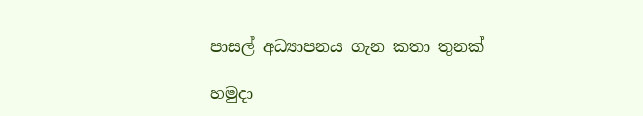පාසල් අධ්‍යාපනය ගැන කතා තුනක්

හමුදා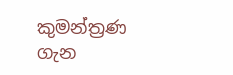කුමන්ත්‍රණ ගැන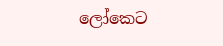ලෝකෙට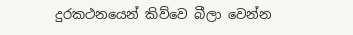දුරකථනයෙන් කිව්වෙ බීලා වෙන්න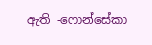ඇති -ෆොන්සේකා